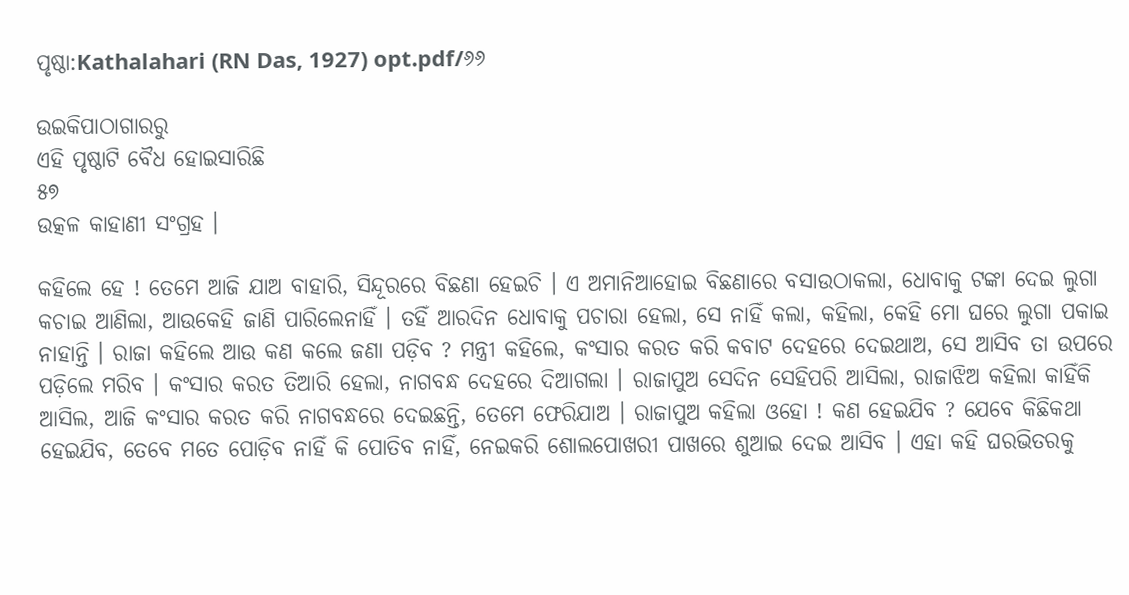ପୃଷ୍ଠା:Kathalahari (RN Das, 1927) opt.pdf/୬୬

ଉଇକିପାଠାଗାର‌ରୁ
ଏହି ପୃଷ୍ଠାଟି ବୈଧ ହୋଇସାରିଛି
୫୭
ଉତ୍କଳ କାହାଣୀ ସଂଗ୍ରହ ।

କହିଲେ ହେ ! ତେମେ ଆଜି ଯାଅ ବାହାରି, ସିନ୍ଦୂରରେ ବିଛଣା ହେଇଚି । ଏ ଅମାନିଆହୋଇ ବିଛଣାରେ ବସାଉଠାକଲା, ଧୋବାକୁ ଟଙ୍କା ଦେଇ ଲୁଗା କଚାଇ ଆଣିଲା, ଆଉକେହି ଜାଣି ପାରିଲେନାହିଁ । ତହିଁ ଆରଦିନ ଧୋବାକୁ ପଚାରା ହେଲା, ସେ ନାହିଁ କଲା, କହିଲା, କେହି ମୋ ଘରେ ଲୁଗା ପକାଇ ନାହାନ୍ତି । ରାଜା କହିଲେ ଆଉ କଣ କଲେ ଜଣା ପଡ଼ିବ ? ମନ୍ତ୍ରୀ କହିଲେ, କଂସାର କରତ କରି କବାଟ ଦେହରେ ଦେଇଥାଅ, ସେ ଆସିବ ତା ଉପରେ ପଡ଼ିଲେ ମରିବ । କଂସାର କରତ ତିଆରି ହେଲା, ନାଗବନ୍ଧ ଦେହରେ ଦିଆଗଲା । ରାଜାପୁଅ ସେଦିନ ସେହିପରି ଆସିଲା, ରାଜାଝିଅ କହିଲା କାହିଁକି ଆସିଲ, ଆଜି କଂସାର କରତ କରି ନାଗବନ୍ଧରେ ଦେଇଛନ୍ତି, ତେମେ ଫେରିଯାଅ । ରାଜାପୁଅ କହିଲା ଓହୋ ! କଣ ହେଇଯିବ ? ଯେବେ କିଛିକଥା ହେଇଯିବ, ତେବେ ମତେ ପୋଡ଼ିବ ନାହିଁ କି ପୋତିବ ନାହିଁ, ନେଇକରି ଶୋଲପୋଖରୀ ପାଖରେ ଶୁଆଇ ଦେଇ ଆସିବ । ଏହା କହି ଘରଭିତରକୁ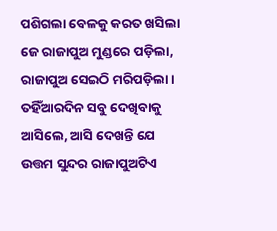ପଶିଗଲା ବେଳକୁ କରତ ଖସିଲା ଜେ ରାଜାପୁଅ ମୁଣ୍ଡରେ ପଡ଼ିଲା, ରାଜାପୁଅ ସେଇଠି ମରିପଡ଼ିଲା । ତହିଁଆରଦିନ ସବୁ ଦେଖିବାକୁ ଆସିଲେ, ଆସି ଦେଖନ୍ତି ଯେ ଉତ୍ତମ ସୁନ୍ଦର ରାଜାପୁଅଟିଏ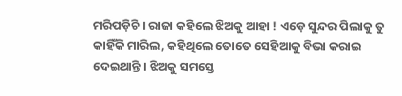ମରିପଡ଼ିଚି । ରାଜା କହିଲେ ଝିଅକୁ ଆହା ! ଏଡ଼େ ସୁନ୍ଦର ପିଲାକୁ ତୁ କାହିଁକି ମାରିଲ, କହିଥିଲେ ତୋତେ ସେହିଆକୁ ବିଭା କରାଇ ଦେଇଥାନ୍ତି । ଝିଅକୁ ସମସ୍ତେ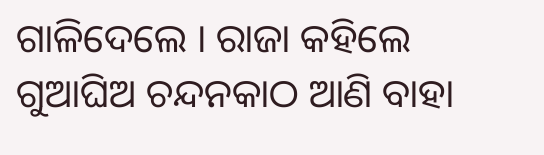ଗାଳିଦେଲେ । ରାଜା କହିଲେ ଗୁଆଘିଅ ଚନ୍ଦନକାଠ ଆଣି ବାହା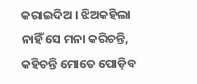କରାଇଦିଅ । ଝିଅକହିଲା ନାହିଁ ସେ ମନା କରିଚନ୍ତି, କହିଚନ୍ତି ମୋତେ ପୋଡ଼ିବ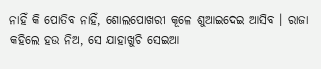ନାହିଁ କି ପୋତିବ ନାହିଁ, ଶୋଲପୋଖରୀ କୂଳେ ଶୁଆଇଦେଇ ଆସିବ । ରାଜା କହିଲେ ହଉ ନିଅ, ସେ ଯାହାଖୁଚି ସେଇଆ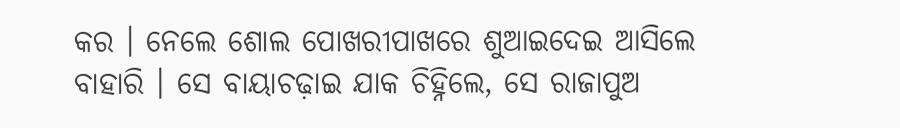କର । ନେଲେ ଶୋଲ ପୋଖରୀପାଖରେ ଶୁଆଇଦେଇ ଆସିଲେ ବାହାରି । ସେ ବାୟାଚଢ଼ାଇ ଯାକ ଚିହ୍ନିଲେ, ସେ ରାଜାପୁଅ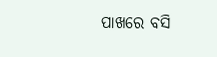ପାଖରେ ବସି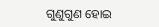ଗୁଣୁଗୁଣ ହୋଇ